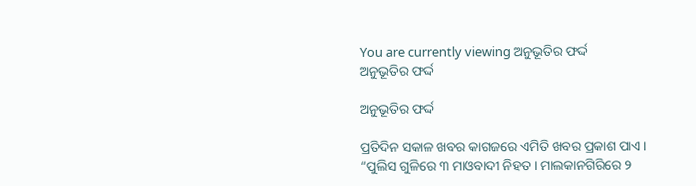You are currently viewing ଅନୁଭୂତିର ଫର୍ଦ୍ଦ
ଅନୁଭୂତିର ଫର୍ଦ୍ଦ

ଅନୁଭୂତିର ଫର୍ଦ୍ଦ

ପ୍ରତିଦିନ ସକାଳ ଖବର କାଗଜରେ ଏମିତି ଖବର ପ୍ରକାଶ ପାଏ । “ପୁଲିସ ଗୁଳିରେ ୩ ମାଓବାଦୀ ନିହତ । ମାଲକାନଗିରିରେ ୨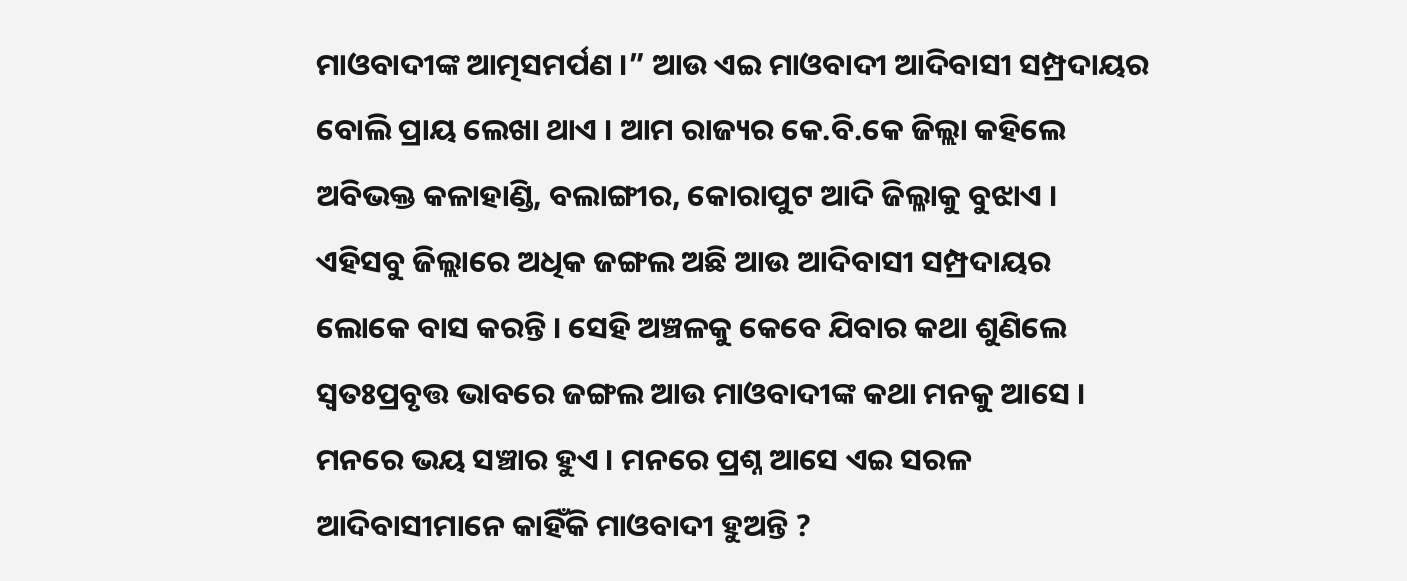ମାଓବାଦୀଙ୍କ ଆତ୍ମସମର୍ପଣ ।” ଆଉ ଏଇ ମାଓବାଦୀ ଆଦିବାସୀ ସମ୍ପ୍ରଦାୟର ବୋଲି ପ୍ରାୟ ଲେଖା ଥାଏ । ଆମ ରାଜ୍ୟର କେ.ବି.କେ ଜିଲ୍ଲା କହିଲେ ଅବିଭକ୍ତ କଳାହାଣ୍ଡି, ବଲାଙ୍ଗୀର, କୋରାପୁଟ ଆଦି ଜିଲ୍ଳାକୁ ବୁଝାଏ । ଏହିସବୁ ଜିଲ୍ଲାରେ ଅଧିକ ଜଙ୍ଗଲ ଅଛି ଆଉ ଆଦିବାସୀ ସମ୍ପ୍ରଦାୟର ଲୋକେ ବାସ କରନ୍ତି । ସେହି ଅଞ୍ଚଳକୁ କେବେ ଯିବାର କଥା ଶୁଣିଲେ ସ୍ୱତଃପ୍ରବୃତ୍ତ ଭାବରେ ଜଙ୍ଗଲ ଆଉ ମାଓବାଦୀଙ୍କ କଥା ମନକୁ ଆସେ । ମନରେ ଭୟ ସଞ୍ଚାର ହୁଏ । ମନରେ ପ୍ରଶ୍ନ ଆସେ ଏଇ ସରଳ ଆଦିବାସୀମାନେ କାହିଁକି ମାଓବାଦୀ ହୁଅନ୍ତି ?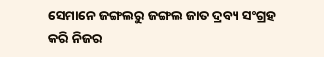ସେମାନେ ଜଙ୍ଗଲରୁ ଜଙ୍ଗଲ ଜାତ ଦ୍ରବ୍ୟ ସଂଗ୍ରହ କରି ନିଜର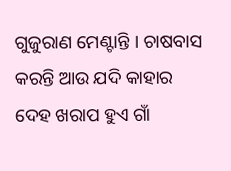ଗୁଜୁରାଣ ମେଣ୍ଟାନ୍ତି । ଚାଷବାସ କରନ୍ତି ଆଉ ଯଦି କାହାର ଦେହ ଖରାପ ହୁଏ ଗାଁ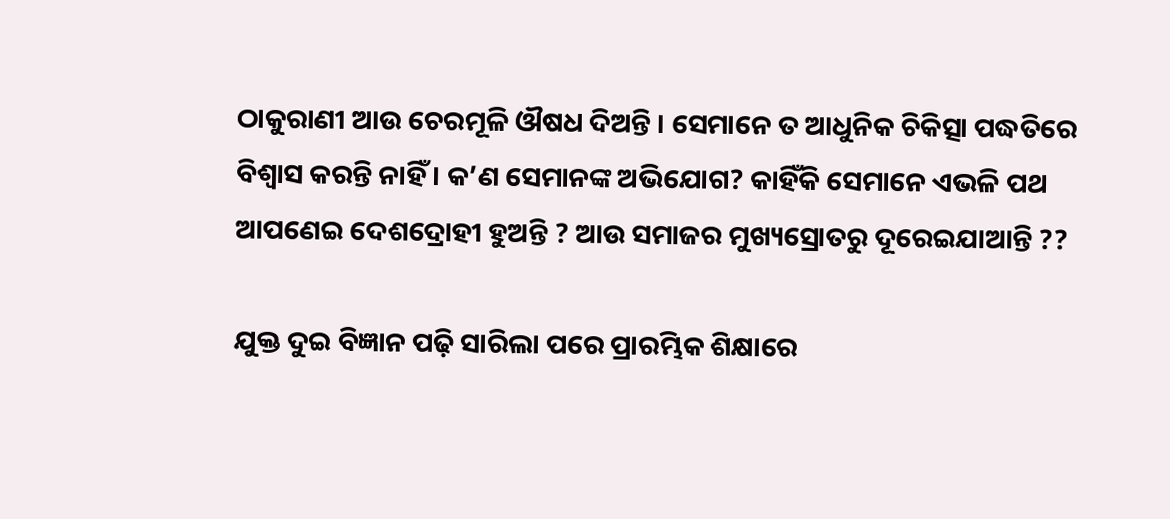ଠାକୁରାଣୀ ଆଉ ଚେରମୂଳି ଔଷଧ ଦିଅନ୍ତି । ସେମାନେ ତ ଆଧୁନିକ ଚିକିତ୍ସା ପଦ୍ଧତିରେ ବିଶ୍ୱାସ କରନ୍ତି ନାହିଁ । କ’ଣ ସେମାନଙ୍କ ଅଭିଯୋଗ? କାହିଁକି ସେମାନେ ଏଭଳି ପଥ ଆପଣେଇ ଦେଶଦ୍ରୋହୀ ହୁଅନ୍ତି ? ଆଉ ସମାଜର ମୁଖ୍ୟସ୍ରୋତରୁ ଦୂରେଇଯାଆନ୍ତି ??

ଯୁକ୍ତ ଦୁଇ ବିଜ୍ଞାନ ପଢ଼ି ସାରିଲା ପରେ ପ୍ରାରମ୍ଭିକ ଶିକ୍ଷାରେ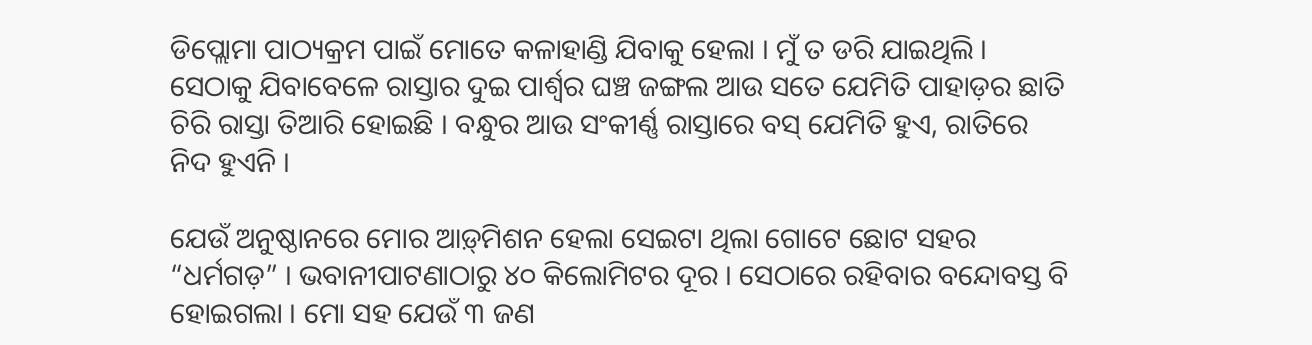ଡିପ୍ଲୋମା ପାଠ୍ୟକ୍ରମ ପାଇଁ ମୋତେ କଳାହାଣ୍ଡି ଯିବାକୁ ହେଲା । ମୁଁ ତ ଡରି ଯାଇଥିଲି । ସେଠାକୁ ଯିବାବେଳେ ରାସ୍ତାର ଦୁଇ ପାର୍ଶ୍ୱର ଘଞ୍ଚ ଜଙ୍ଗଲ ଆଉ ସତେ ଯେମିତି ପାହାଡ଼ର ଛାତି ଚିରି ରାସ୍ତା ତିଆରି ହୋଇଛି । ବନ୍ଧୁର ଆଉ ସଂକୀର୍ଣ୍ଣ ରାସ୍ତାରେ ବସ୍ ଯେମିତି ହୁଏ, ରାତିରେ ନିଦ ହୁଏନି ।

ଯେଉଁ ଅନୁଷ୍ଠାନରେ ମୋର ଆଡ଼୍‌ମିଶନ ହେଲା ସେଇଟା ଥିଲା ଗୋଟେ ଛୋଟ ସହର “ଧର୍ମଗଡ଼” । ଭବାନୀପାଟଣାଠାରୁ ୪୦ କିଲୋମିଟର ଦୂର । ସେଠାରେ ରହିବାର ବନ୍ଦୋବସ୍ତ ବି ହୋଇଗଲା । ମୋ ସହ ଯେଉଁ ୩ ଜଣ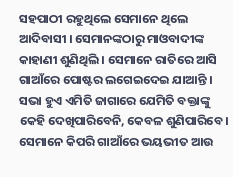ସହପାଠୀ ରହୁଥିଲେ ସେମାନେ ଥିଲେ ଆଦିବାସୀ । ସେମାନଙ୍କଠାରୁ ମାଓବାଦୀଙ୍କ କାହାଣୀ ଶୁଣିଥିଲି । ସେମାନେ ରାତିରେ ଆସି ଗାଆଁରେ ପୋଷ୍ଟର ଲଗେଇଦେଇ ଯାଆନ୍ତି । ସଭା ହୁଏ ଏମିତି ଜାଗାରେ ଯେମିତି ବକ୍ତାଙ୍କୁ କେହି ଦେଖିପାରିବେନି, କେବଳ ଶୁଣିପାରିବେ । ସେମାନେ କିପରି ଗାଆଁରେ ଭୟଭୀତ ଆଉ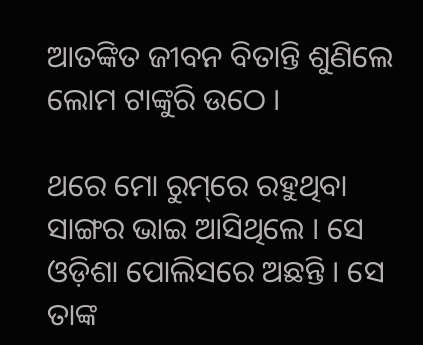ଆତଙ୍କିତ ଜୀବନ ବିତାନ୍ତି ଶୁଣିଲେ ଲୋମ ଟାଙ୍କୁରି ଉଠେ ।

ଥରେ ମୋ ରୁମ୍‌ରେ ରହୁଥିବା ସାଙ୍ଗର ଭାଇ ଆସିଥିଲେ । ସେ ଓଡ଼ିଶା ପୋଲିସରେ ଅଛନ୍ତି । ସେ ତାଙ୍କ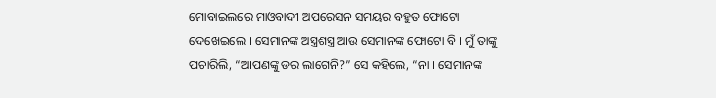ମୋବାଇଲରେ ମାଓବାଦୀ ଅପରେସନ ସମୟର ବହୁତ ଫୋଟୋ ଦେଖେଇଲେ । ସେମାନଙ୍କ ଅସ୍ତ୍ରଶସ୍ତ୍ର ଆଉ ସେମାନଙ୍କ ଫୋଟୋ ବି । ମୁଁ ତାଙ୍କୁ ପଚାରିଲି, “ଆପଣଙ୍କୁ ଡର ଲାଗେନି?” ସେ କହିଲେ, “ନା । ସେମାନଙ୍କ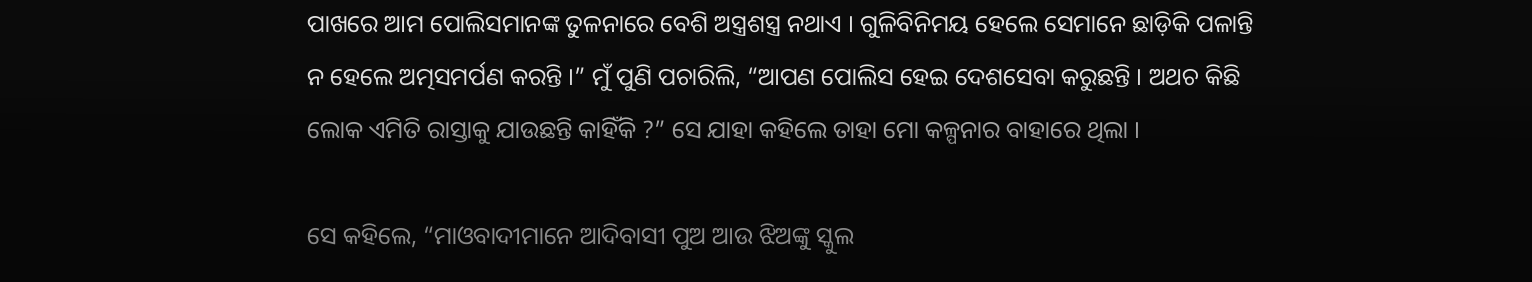ପାଖରେ ଆମ ପୋଲିସମାନଙ୍କ ତୁଳନାରେ ବେଶି ଅସ୍ତ୍ରଶସ୍ତ୍ର ନଥାଏ । ଗୁଳିବିନିମୟ ହେଲେ ସେମାନେ ଛାଡ଼ିକି ପଳାନ୍ତି ନ ହେଲେ ଅତ୍ମସମର୍ପଣ କରନ୍ତି ।” ମୁଁ ପୁଣି ପଚାରିଲି, “ଆପଣ ପୋଲିସ ହେଇ ଦେଶସେବା କରୁଛନ୍ତି । ଅଥଚ କିଛି ଲୋକ ଏମିତି ରାସ୍ତାକୁ ଯାଉଛନ୍ତି କାହିଁକି ?” ସେ ଯାହା କହିଲେ ତାହା ମୋ କଳ୍ପନାର ବାହାରେ ଥିଲା ।

ସେ କହିଲେ, “ମାଓବାଦୀମାନେ ଆଦିବାସୀ ପୁଅ ଆଉ ଝିଅଙ୍କୁ ସ୍କୁଲ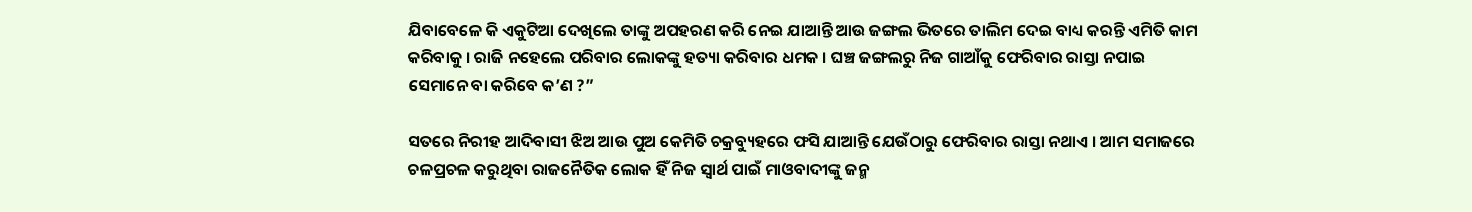ଯିବାବେଳେ କି ଏକୁଟିଆ ଦେଖିଲେ ତାଙ୍କୁ ଅପହରଣ କରି ନେଇ ଯାଆନ୍ତି ଆଉ ଜଙ୍ଗଲ ଭିତରେ ତାଲିମ ଦେଇ ବାଧ୍ୟ କରନ୍ତି ଏମିତି କାମ କରିବାକୁ । ରାଜି ନହେଲେ ପରିବାର ଲୋକଙ୍କୁ ହତ୍ୟା କରିବାର ଧମକ । ଘଞ୍ଚ ଜଙ୍ଗଲରୁ ନିଜ ଗାଆଁକୁ ଫେରିବାର ରାସ୍ତା ନପାଇ ସେମାନେ ବା କରିବେ କ’ଣ ?”

ସତରେ ନିରୀହ ଆଦିବାସୀ ଝିଅ ଆଉ ପୁଅ କେମିତି ଚକ୍ରବ୍ୟୁହରେ ଫସି ଯାଆନ୍ତି ଯେଉଁଠାରୁ ଫେରିବାର ରାସ୍ତା ନଥାଏ । ଆମ ସମାଜରେ ଚଳପ୍ରଚଳ କରୁଥିବା ରାଜନୈତିକ ଲୋକ ହିଁ ନିଜ ସ୍ୱାର୍ଥ ପାଇଁ ମାଓବାଦୀଙ୍କୁ ଜନ୍ମ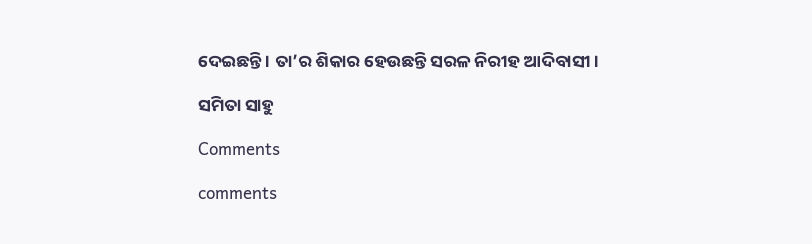ଦେଇଛନ୍ତି । ତା’ର ଶିକାର ହେଉଛନ୍ତି ସରଳ ନିରୀହ ଆଦିବାସୀ ।

ସମିତା ସାହୁ

Comments

comments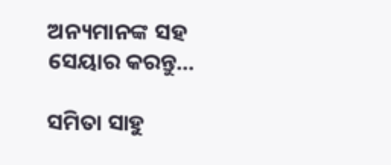ଅନ୍ୟମାନଙ୍କ ସହ ସେୟାର କରନ୍ତୁ...

ସମିତା ସାହୁ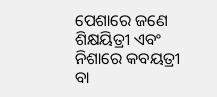ପେଶାରେ ଜଣେ ଶିକ୍ଷୟିତ୍ରୀ ଏବଂ ନିଶାରେ କବୟତ୍ରୀ ବା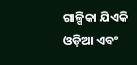ଗାଳ୍ପିକା ଯିଏକି ଓଡ଼ିଆ ଏବଂ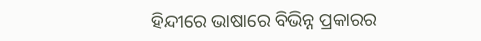ହିନ୍ଦୀରେ ଭାଷାରେ ବିଭିନ୍ନ ପ୍ରକାରର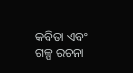କବିତା ଏବଂ ଗଳ୍ପ ରଚନା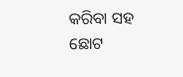କରିବା ସହ ଛୋଟ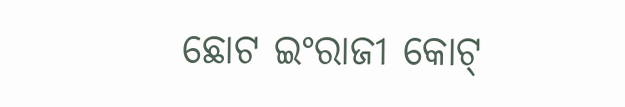ଛୋଟ ଇଂରାଜୀ କୋଟ୍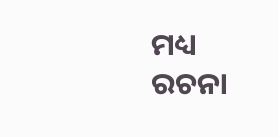ମଧ୍ୟ ରଚନା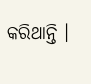କରିଥାନ୍ତି ।